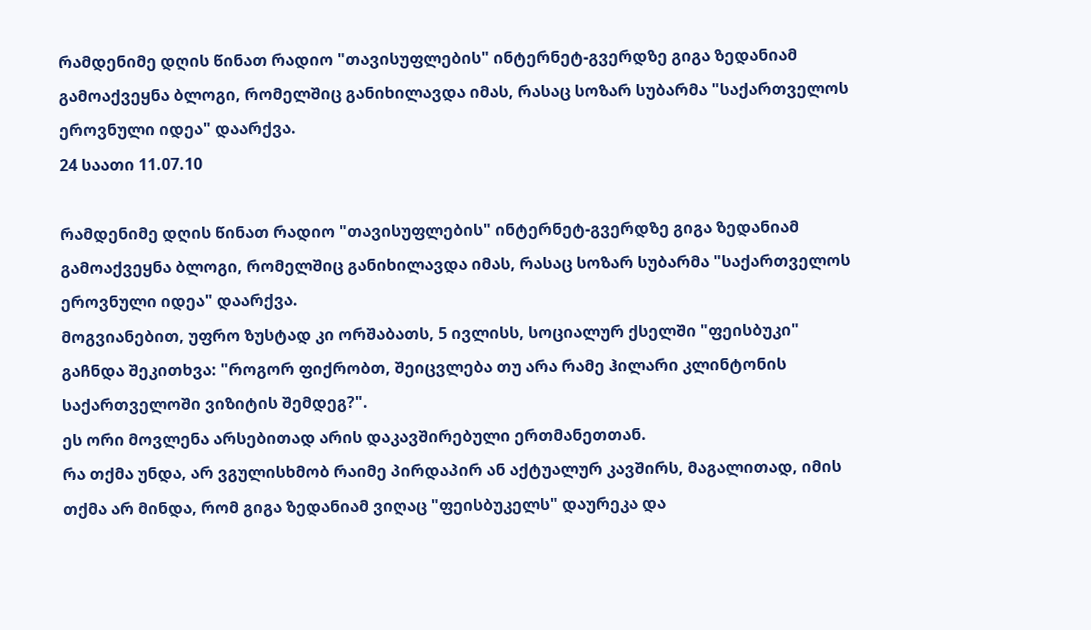რამდენიმე დღის წინათ რადიო "თავისუფლების" ინტერნეტ-გვერდზე გიგა ზედანიამ გამოაქვეყნა ბლოგი, რომელშიც განიხილავდა იმას, რასაც სოზარ სუბარმა "საქართველოს ეროვნული იდეა" დაარქვა.
24 საათი 11.07.10

რამდენიმე დღის წინათ რადიო "თავისუფლების" ინტერნეტ-გვერდზე გიგა ზედანიამ გამოაქვეყნა ბლოგი, რომელშიც განიხილავდა იმას, რასაც სოზარ სუბარმა "საქართველოს ეროვნული იდეა" დაარქვა.
მოგვიანებით, უფრო ზუსტად კი ორშაბათს, 5 ივლისს, სოციალურ ქსელში "ფეისბუკი" გაჩნდა შეკითხვა: "როგორ ფიქრობთ, შეიცვლება თუ არა რამე ჰილარი კლინტონის საქართველოში ვიზიტის შემდეგ?".
ეს ორი მოვლენა არსებითად არის დაკავშირებული ერთმანეთთან.
რა თქმა უნდა, არ ვგულისხმობ რაიმე პირდაპირ ან აქტუალურ კავშირს, მაგალითად, იმის თქმა არ მინდა, რომ გიგა ზედანიამ ვიღაც "ფეისბუკელს" დაურეკა და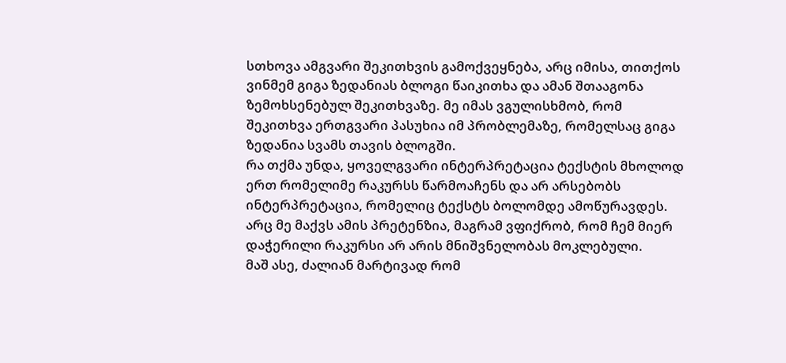სთხოვა ამგვარი შეკითხვის გამოქვეყნება, არც იმისა, თითქოს ვინმემ გიგა ზედანიას ბლოგი წაიკითხა და ამან შთააგონა ზემოხსენებულ შეკითხვაზე. მე იმას ვგულისხმობ, რომ შეკითხვა ერთგვარი პასუხია იმ პრობლემაზე, რომელსაც გიგა ზედანია სვამს თავის ბლოგში.
რა თქმა უნდა, ყოველგვარი ინტერპრეტაცია ტექსტის მხოლოდ ერთ რომელიმე რაკურსს წარმოაჩენს და არ არსებობს ინტერპრეტაცია, რომელიც ტექსტს ბოლომდე ამოწურავდეს. არც მე მაქვს ამის პრეტენზია, მაგრამ ვფიქრობ, რომ ჩემ მიერ დაჭერილი რაკურსი არ არის მნიშვნელობას მოკლებული.
მაშ ასე, ძალიან მარტივად რომ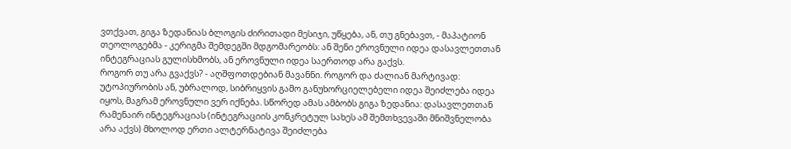ვთქვათ, გიგა ზედანიას ბლოგის ძირითადი მესიჯი, უწყება, ან, თუ გნებავთ, - მაპატიონ თეოლოგებმა - კერიგმა შემდეგში მდგომარეობს: ან შენი ეროვნული იდეა დასავლეთთან ინტეგრაციას გულისხმობს, ან ეროვნული იდეა საერთოდ არა გაქვს.
როგორ თუ არა გვაქვს? - აღშფოთდებიან მავანნი. როგორ და ძალიან მარტივად: უტოპიურობის ან, უბრალოდ, სიბრიყვის გამო განუხორციელებელი იდეა შეიძლება იდეა იყოს, მაგრამ ეროვნული ვერ იქნება. სწორედ ამას ამბობს გიგა ზედანია: დასავლეთთან რამენაირ ინტეგრაციას (ინტეგრაციის კონკრეტულ სახეს ამ შემთხვევაში მნიშვნელობა არა აქვს) მხოლოდ ერთი ალტერნატივა შეიძლება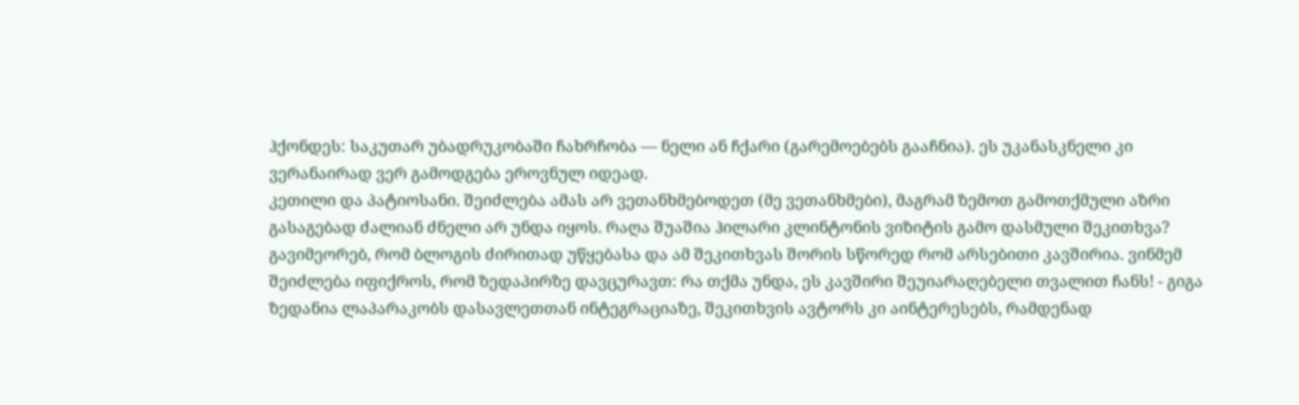ჰქონდეს: საკუთარ უბადრუკობაში ჩახრჩობა — ნელი ან ჩქარი (გარემოებებს გააჩნია). ეს უკანასკნელი კი ვერანაირად ვერ გამოდგება ეროვნულ იდეად.
კეთილი და პატიოსანი. შეიძლება ამას არ ვეთანხმებოდეთ (მე ვეთანხმები), მაგრამ ზემოთ გამოთქმული აზრი გასაგებად ძალიან ძნელი არ უნდა იყოს. რაღა შუაშია ჰილარი კლინტონის ვიზიტის გამო დასმული შეკითხვა?
გავიმეორებ, რომ ბლოგის ძირითად უწყებასა და ამ შეკითხვას შორის სწორედ რომ არსებითი კავშირია. ვინმემ შეიძლება იფიქროს, რომ ზედაპირზე დავცურავთ: რა თქმა უნდა, ეს კავშირი შეუიარაღებელი თვალით ჩანს! - გიგა ზედანია ლაპარაკობს დასავლეთთან ინტეგრაციაზე, შეკითხვის ავტორს კი აინტერესებს, რამდენად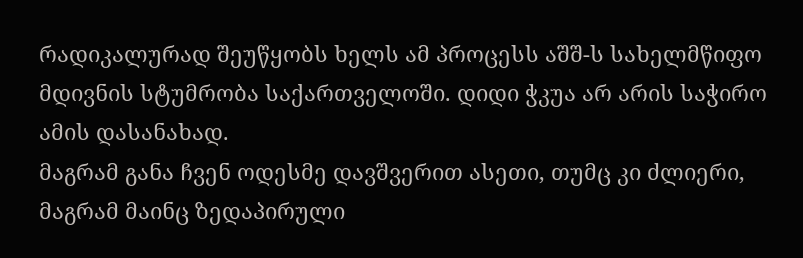რადიკალურად შეუწყობს ხელს ამ პროცესს აშშ-ს სახელმწიფო მდივნის სტუმრობა საქართველოში. დიდი ჭკუა არ არის საჭირო ამის დასანახად.
მაგრამ განა ჩვენ ოდესმე დავშვერით ასეთი, თუმც კი ძლიერი, მაგრამ მაინც ზედაპირული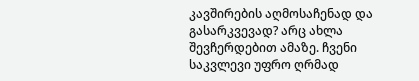კავშირების აღმოსაჩენად და გასარკვევად? არც ახლა შევჩერდებით ამაზე. ჩვენი საკვლევი უფრო ღრმად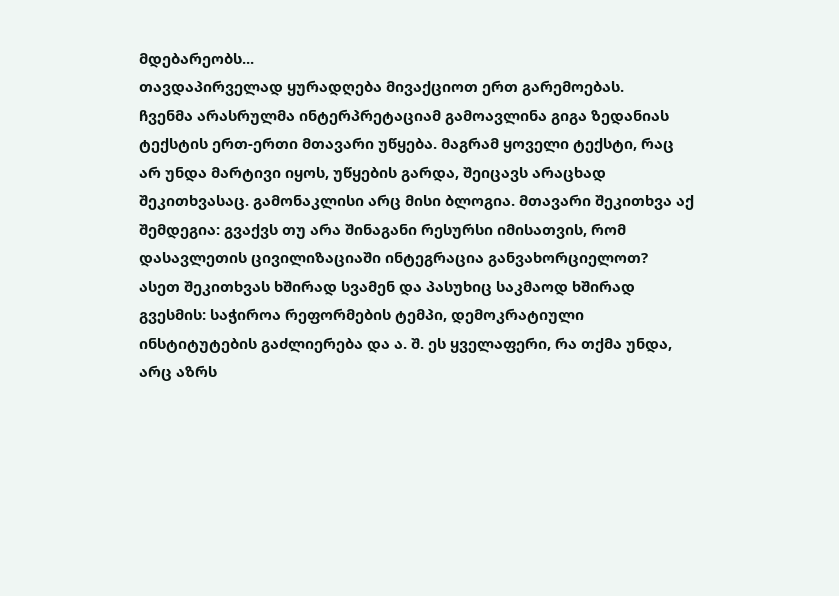მდებარეობს...
თავდაპირველად ყურადღება მივაქციოთ ერთ გარემოებას.
ჩვენმა არასრულმა ინტერპრეტაციამ გამოავლინა გიგა ზედანიას ტექსტის ერთ-ერთი მთავარი უწყება. მაგრამ ყოველი ტექსტი, რაც არ უნდა მარტივი იყოს, უწყების გარდა, შეიცავს არაცხად შეკითხვასაც. გამონაკლისი არც მისი ბლოგია. მთავარი შეკითხვა აქ შემდეგია: გვაქვს თუ არა შინაგანი რესურსი იმისათვის, რომ დასავლეთის ცივილიზაციაში ინტეგრაცია განვახორციელოთ?
ასეთ შეკითხვას ხშირად სვამენ და პასუხიც საკმაოდ ხშირად გვესმის: საჭიროა რეფორმების ტემპი, დემოკრატიული ინსტიტუტების გაძლიერება და ა. შ. ეს ყველაფერი, რა თქმა უნდა, არც აზრს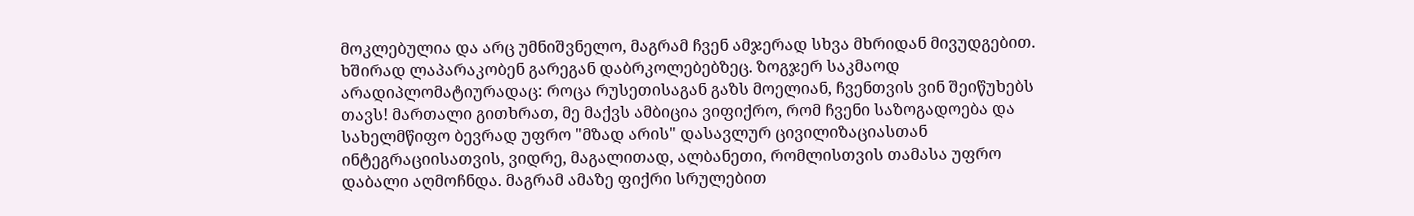მოკლებულია და არც უმნიშვნელო, მაგრამ ჩვენ ამჯერად სხვა მხრიდან მივუდგებით.
ხშირად ლაპარაკობენ გარეგან დაბრკოლებებზეც. ზოგჯერ საკმაოდ არადიპლომატიურადაც: როცა რუსეთისაგან გაზს მოელიან, ჩვენთვის ვინ შეიწუხებს თავს! მართალი გითხრათ, მე მაქვს ამბიცია ვიფიქრო, რომ ჩვენი საზოგადოება და სახელმწიფო ბევრად უფრო "მზად არის" დასავლურ ცივილიზაციასთან ინტეგრაციისათვის, ვიდრე, მაგალითად, ალბანეთი, რომლისთვის თამასა უფრო დაბალი აღმოჩნდა. მაგრამ ამაზე ფიქრი სრულებით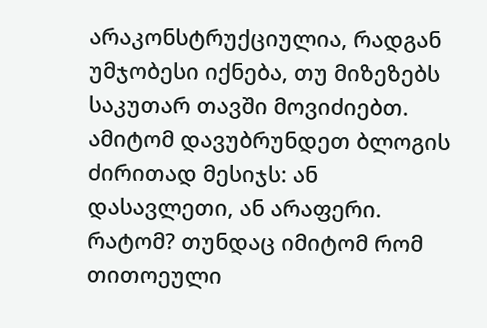არაკონსტრუქციულია, რადგან უმჯობესი იქნება, თუ მიზეზებს საკუთარ თავში მოვიძიებთ.
ამიტომ დავუბრუნდეთ ბლოგის ძირითად მესიჯს: ან დასავლეთი, ან არაფერი. რატომ? თუნდაც იმიტომ რომ თითოეული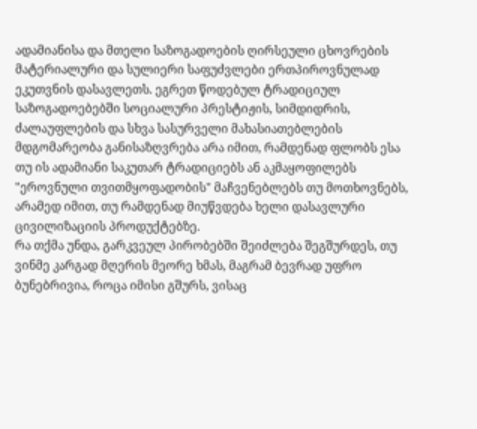ადამიანისა და მთელი საზოგადოების ღირსეული ცხოვრების მატერიალური და სულიერი საფუძვლები ერთპიროვნულად ეკუთვნის დასავლეთს. ეგრეთ წოდებულ ტრადიციულ საზოგადოებებში სოციალური პრესტიჟის, სიმდიდრის, ძალაუფლების და სხვა სასურველი მახასიათებლების მდგომარეობა განისაზღვრება არა იმით, რამდენად ფლობს ესა თუ ის ადამიანი საკუთარ ტრადიციებს ან აკმაყოფილებს "ეროვნული თვითმყოფადობის" მაჩვენებლებს თუ მოთხოვნებს, არამედ იმით, თუ რამდენად მიუწვდება ხელი დასავლური ცივილიზაციის პროდუქტებზე.
რა თქმა უნდა, გარკვეულ პირობებში შეიძლება შეგშურდეს, თუ ვინმე კარგად მღერის მეორე ხმას, მაგრამ ბევრად უფრო ბუნებრივია, როცა იმისი გშურს, ვისაც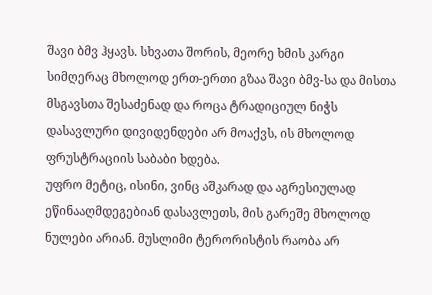შავი ბმვ ჰყავს. სხვათა შორის, მეორე ხმის კარგი სიმღერაც მხოლოდ ერთ-ერთი გზაა შავი ბმვ-სა და მისთა მსგავსთა შესაძენად და როცა ტრადიციულ ნიჭს დასავლური დივიდენდები არ მოაქვს, ის მხოლოდ ფრუსტრაციის საბაბი ხდება.
უფრო მეტიც, ისინი, ვინც აშკარად და აგრესიულად ეწინააღმდეგებიან დასავლეთს, მის გარეშე მხოლოდ ნულები არიან. მუსლიმი ტერორისტის რაობა არ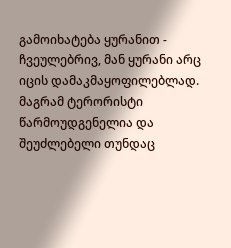გამოიხატება ყურანით - ჩვეულებრივ, მან ყურანი არც იცის დამაკმაყოფილებლად. მაგრამ ტერორისტი წარმოუდგენელია და შეუძლებელი თუნდაც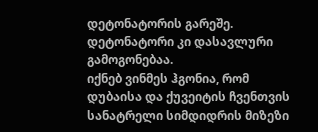დეტონატორის გარეშე. დეტონატორი კი დასავლური გამოგონებაა.
იქნებ ვინმეს ჰგონია, რომ დუბაისა და ქუვეიტის ჩვენთვის სანატრელი სიმდიდრის მიზეზი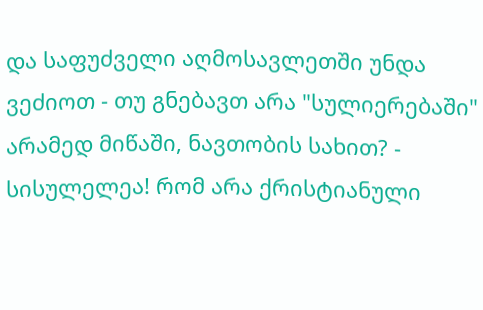და საფუძველი აღმოსავლეთში უნდა ვეძიოთ - თუ გნებავთ არა "სულიერებაში" არამედ მიწაში, ნავთობის სახით? - სისულელეა! რომ არა ქრისტიანული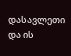დასავლეთი და ის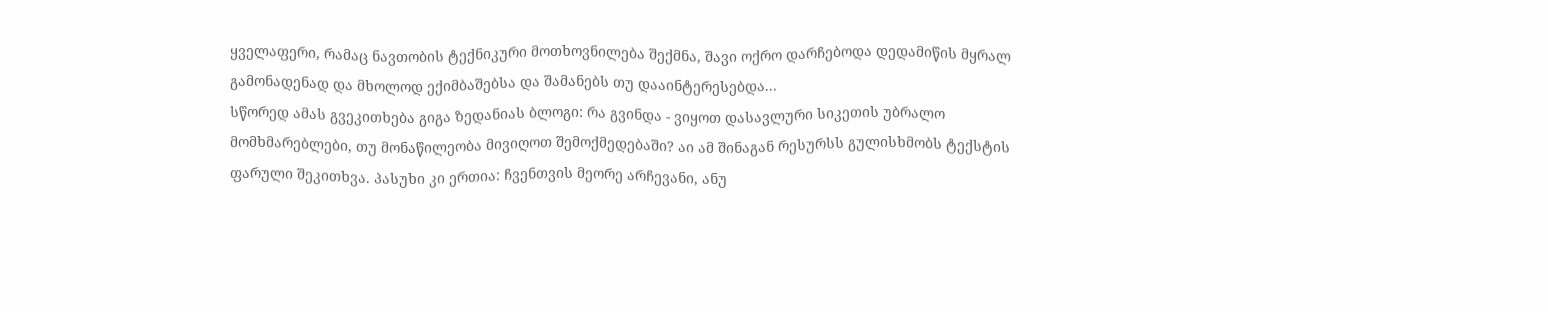ყველაფერი, რამაც ნავთობის ტექნიკური მოთხოვნილება შექმნა, შავი ოქრო დარჩებოდა დედამიწის მყრალ გამონადენად და მხოლოდ ექიმბაშებსა და შამანებს თუ დააინტერესებდა...
სწორედ ამას გვეკითხება გიგა ზედანიას ბლოგი: რა გვინდა - ვიყოთ დასავლური სიკეთის უბრალო მომხმარებლები, თუ მონაწილეობა მივიღოთ შემოქმედებაში? აი ამ შინაგან რესურსს გულისხმობს ტექსტის ფარული შეკითხვა. პასუხი კი ერთია: ჩვენთვის მეორე არჩევანი, ანუ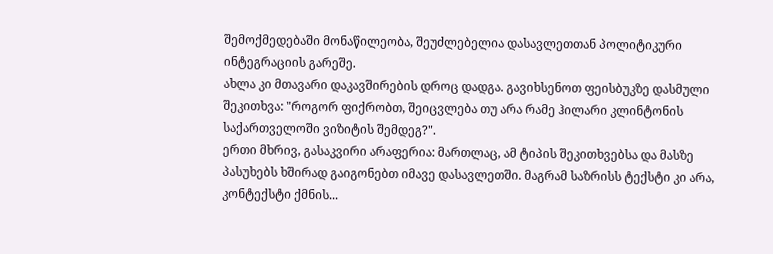შემოქმედებაში მონაწილეობა, შეუძლებელია დასავლეთთან პოლიტიკური ინტეგრაციის გარეშე.
ახლა კი მთავარი დაკავშირების დროც დადგა. გავიხსენოთ ფეისბუკზე დასმული შეკითხვა: "როგორ ფიქრობთ, შეიცვლება თუ არა რამე ჰილარი კლინტონის საქართველოში ვიზიტის შემდეგ?".
ერთი მხრივ, გასაკვირი არაფერია: მართლაც, ამ ტიპის შეკითხვებსა და მასზე პასუხებს ხშირად გაიგონებთ იმავე დასავლეთში. მაგრამ საზრისს ტექსტი კი არა, კონტექსტი ქმნის...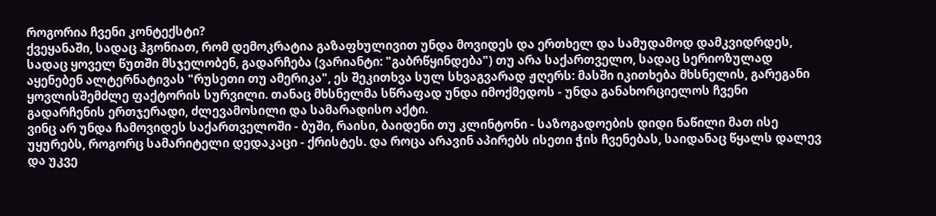როგორია ჩვენი კონტექსტი?
ქვეყანაში, სადაც ჰგონიათ, რომ დემოკრატია გაზაფხულივით უნდა მოვიდეს და ერთხელ და სამუდამოდ დამკვიდრდეს, სადაც ყოველ წუთში მსჯელობენ, გადარჩება (ვარიანტი: "გაბრწყინდება") თუ არა საქართველო, სადაც სერიოზულად აყენებენ ალტერნატივას "რუსეთი თუ ამერიკა", ეს შეკითხვა სულ სხვაგვარად ჟღერს: მასში იკითხება მხსნელის, გარეგანი ყოვლისშემძლე ფაქტორის სურვილი. თანაც მხსნელმა სწრაფად უნდა იმოქმედოს - უნდა განახორციელოს ჩვენი გადარჩენის ერთჯერადი, ძლევამოსილი და სამარადისო აქტი.
ვინც არ უნდა ჩამოვიდეს საქართველოში - ბუში, რაისი, ბაიდენი თუ კლინტონი - საზოგადოების დიდი ნაწილი მათ ისე უყურებს, როგორც სამარიტელი დედაკაცი - ქრისტეს. და როცა არავინ აპირებს ისეთი ჭის ჩვენებას, საიდანაც წყალს დალევ და უკვე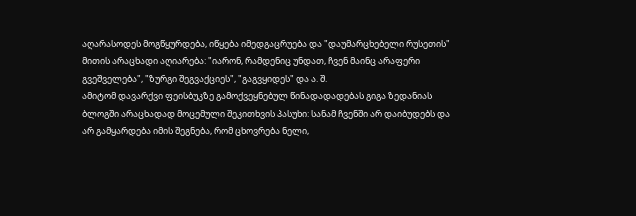აღარასოდეს მოგწყურდება, იწყება იმედგაცრუება და "დაუმარცხებელი რუსეთის" მითის არაცხადი აღიარება: "იარონ, რამდენიც უნდათ, ჩვენ მაინც არაფერი გვეშველება", "ზურგი შეგვაქციეს", "გაგვყიდეს" და ა. შ.
ამიტომ დავარქვი ფეისბუკზე გამოქვეყნებულ წინადადადებას გიგა ზედანიას ბლოგში არაცხადად მოცემული შეკითხვის პასუხი: სანამ ჩვენში არ დაიბუდებს და არ გამყარდება იმის შეგნება, რომ ცხოვრება ნელი,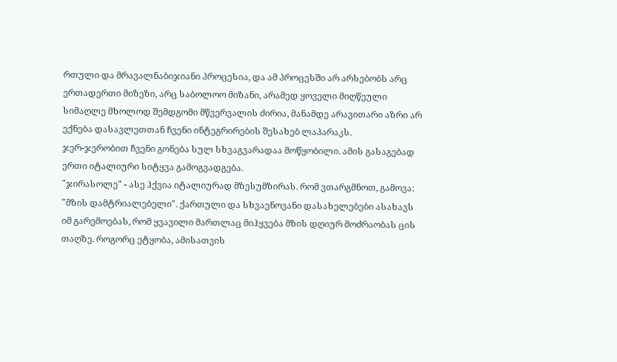რთული და მრავალნაბიჯიანი პროცესია, და ამ პროცესში არ არსებობს არც ერთადერთი მიზეზი, არც საბოლოო მიზანი, არამედ ყოველი მიღწეული სიმაღლე მხოლოდ შემდგომი მწვერვალის ძირია, მანამდე არავითარი აზრი არ ექნება დასავლეთთან ჩვენი ინტეგრირების შესახებ ლაპარაკს.
ჯერ-ჯერობით ჩვენი გონება სულ სხვაგვარადაა მოწყობილი. ამის გასაგებად ერთი იტალიური სიტყვა გამოგვადგება.
"ჯირასოლე" - ასე ჰქვია იტალიურად მზესუმზირას. რომ ვთარგმნოთ, გამოვა: "მზის დამტრიალებელი". ქართული და სხვაენოვანი დასახელებები ასახავს იმ გარემოებას, რომ ყვავილი მართლაც მიჰყვება მზის დღიურ მოძრაობას ცის თაღზე. როგორც ეტყობა, ამისათვის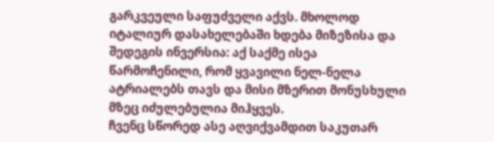გარკვეული საფუძველი აქვს. მხოლოდ იტალიურ დასახელებაში ხდება მიზეზისა და შედეგის ინვერსია: აქ საქმე ისეა წარმოჩენილი, რომ ყვავილი ნელ-ნელა ატრიალებს თავს და მისი მზერით მონუსხული მზეც იძულებულია მიჰყვეს.
ჩვენც სწორედ ასე აღვიქვამდით საკუთარ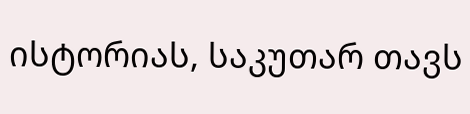ისტორიას, საკუთარ თავს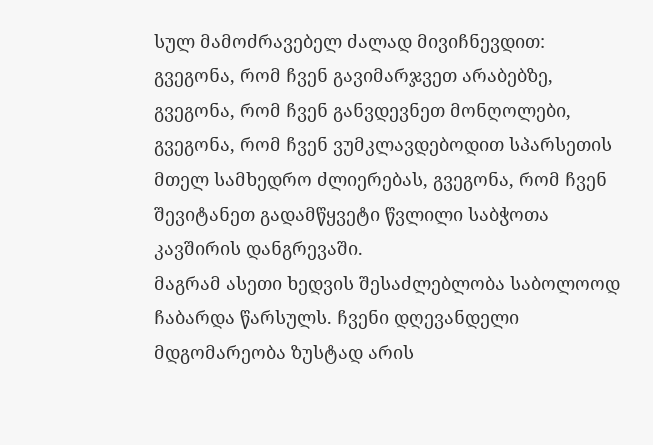სულ მამოძრავებელ ძალად მივიჩნევდით: გვეგონა, რომ ჩვენ გავიმარჯვეთ არაბებზე, გვეგონა, რომ ჩვენ განვდევნეთ მონღოლები, გვეგონა, რომ ჩვენ ვუმკლავდებოდით სპარსეთის მთელ სამხედრო ძლიერებას, გვეგონა, რომ ჩვენ შევიტანეთ გადამწყვეტი წვლილი საბჭოთა კავშირის დანგრევაში.
მაგრამ ასეთი ხედვის შესაძლებლობა საბოლოოდ ჩაბარდა წარსულს. ჩვენი დღევანდელი მდგომარეობა ზუსტად არის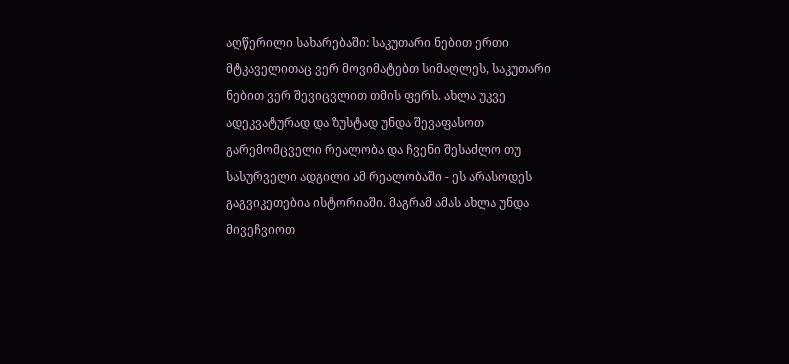აღწერილი სახარებაში: საკუთარი ნებით ერთი მტკაველითაც ვერ მოვიმატებთ სიმაღლეს, საკუთარი ნებით ვერ შევიცვლით თმის ფერს. ახლა უკვე ადეკვატურად და ზუსტად უნდა შევაფასოთ გარემომცველი რეალობა და ჩვენი შესაძლო თუ სასურველი ადგილი ამ რეალობაში - ეს არასოდეს გაგვიკეთებია ისტორიაში. მაგრამ ამას ახლა უნდა მივეჩვიოთ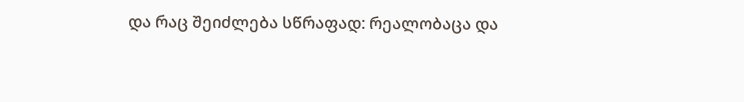და რაც შეიძლება სწრაფად: რეალობაცა და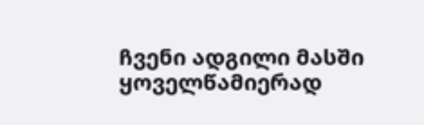ჩვენი ადგილი მასში ყოველწამიერად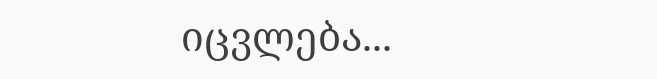იცვლება...